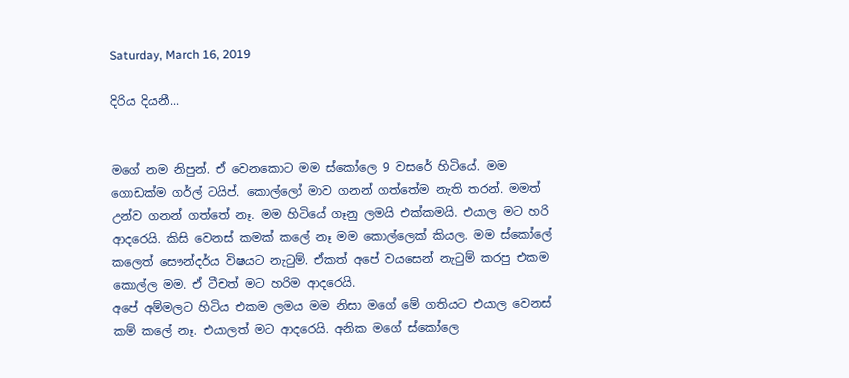Saturday, March 16, 2019

දිරිය දියනී...


මගේ නම නිපුන්. ඒ වෙනකොට මම ස්කෝලෙ 9 වසරේ හිටියේ. මම ගොඩක්ම ගර්ල් ටයිප්. කොල්ලෝ මාව ගනන් ගත්තේම නැති තරන්. මමත් උන්ව ගනන් ගත්තේ නෑ. මම හිටියේ ගෑනු ලමයි එක්කමයි. එයාල මට හරි ආදරෙයි. කිසි වෙනස් කමක් කලේ නෑ මම කොල්ලෙක් කියල. මම ස්කෝලේ කලෙත් සෞන්දර්ය විෂයට නැටුම්. ඒකත් අපේ වයසෙන් නැටුම් කරපු එකම කොල්ල මම. ඒ ටීචත් මට හරිම ආදරෙයි.
අපේ අම්මලට හිටිය එකම ලමය මම නිසා මගේ මේ ගතියට එයාල වෙනස් කම් කලේ නෑ. එයාලත් මට ආදරෙයි. අනික මගේ ස්කෝලෙ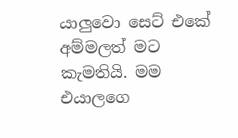යාලුවො සෙට් එකේ අම්මලත් මට කැමතියි. මම එයාලගෙ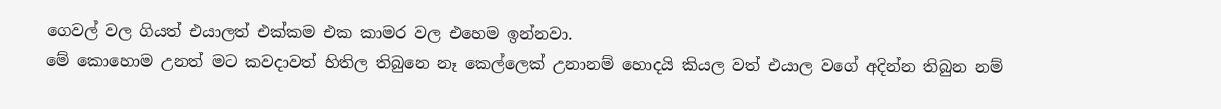ගෙවල් වල ගියත් එයාලත් එක්කම එක කාමර වල එහෙම ඉන්නවා.
මේ කොහොම උනත් මට කවදාවත් හිතිල තිබුනෙ නෑ කෙල්ලෙක් උනානම් හොදයි කියල වත් එයාල වගේ අදින්න තිබුන නම්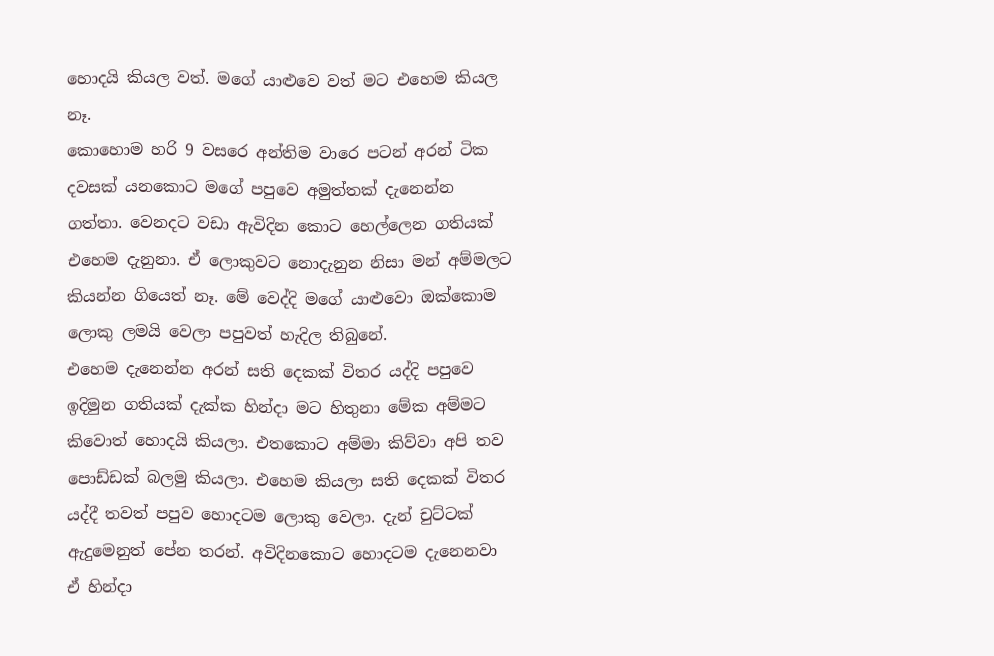හොදයි කියල වත්. මගේ යාළුවෙ වත් මට එහෙම කියල නෑ.
කොහොම හරි 9 වසරෙ අන්තිම වාරෙ පටන් අරන් ටික දවසක් යනකොට මගේ පපුවෙ අමුත්තක් දැනෙන්න ගත්තා. වෙනදට වඩා ඇවිදින කොට හෙල්ලෙන ගතියක් එහෙම දැනුනා. ඒ ලොකුවට නොදැනුන නිසා මන් අම්මලට කියන්න ගියෙත් නෑ. මේ වෙද්දි මගේ යාළුවො ඔක්කොම ලොකු ලමයි වෙලා පපුවත් හැදිල තිබුනේ.
එහෙම දැනෙන්න අරන් සති දෙකක් විතර යද්දි පපුවෙ ඉදිමුන ගතියක් දැක්ක හින්දා මට හිතුනා මේක අම්මට කිවොත් හොදයි කියලා. එතකොට අම්මා කිව්වා අපි තව පොඩ්ඩක් බලමු කියලා. එහෙම කියලා සති දෙකක් විතර යද්දී තවත් පපුව හොදටම ලොකු වෙලා. දැන් චුට්ටක් ඇදුමෙනුත් පේන තරන්. අවිදිනකොට හොදටම දැනෙනවා
ඒ හින්දා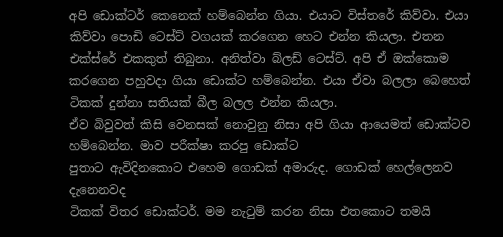අපි ඩොක්ටර් කෙනෙක් හම්බෙන්න ගියා. එයාට විස්තරේ කිව්වා. එයා කිව්වා පොඩි ටෙස්ට් වගයක් කරගෙන හෙට එන්න කියලා. එතන එක්ස්රේ එකකුත් තිබුනා. අනිත්වා බ්ලඩ් ටෙස්ට්. අපි ඒ ඔක්කොම කරගෙන පහුවදා ගියා ඩොක්ට හම්බෙන්න. එයා ඒවා බලලා බෙහෙත් ටිකක් දුන්නා සතියක් බීල බලල එන්න කියලා.
ඒව බිවුවත් කිසි වෙනසක් නොවුනු නිසා අපි ගියා ආයෙමත් ඩොක්ටව හම්බෙන්න. මාව පරීක්ෂා කරපු ඩොක්ට
පුතාට ඇවිදිනකොට එහෙම ගොඩක් අමාරුද. ගොඩක් හෙල්ලෙනව දැනෙනවද
ටිකක් විතර ඩොක්ටර්. මම නැටුම් කරන නිසා එතකොට තමයි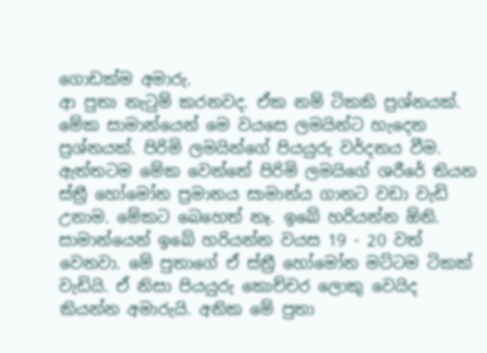ගොඩක්ම අමාරු.
ආ පුතා නැටුම් කරනවද. ඒක නම් ටිකකි ප්‍රශ්නයක්. මේක සාමාන්යෙන් මෙ වයසෙ ලමයින්ට හැදෙන ප්‍රශ්නයක්. පිරිමි ලමයින්ගේ පියයුරු වර්දනය වීම. ඇත්තටම මේක වෙන්නේ පිරිමි ලමයිගේ ශරීරේ තියන ස්ත්‍රී හෝමෝන ප්‍රමානය සාමාන්ය ගානට වඩා වැඩි උනාම. මේකට බෙහෙත් නෑ. ඉබේ හරියන්න ඕනි. සාමාන්යෙන් ඉබේ හරියන්න වයස 19 - 20 වත් වෙනවා. මේ පුතාගේ ඒ ස්ත්‍රී හෝමෝන මට්ටම ටිකක් වැඩියි. ඒ නිසා පියයුරු කොච්චර ලොකු වෙයිද කියන්න අමාරුයි. අනික මේ පුතා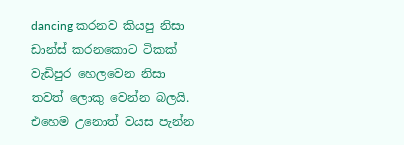dancing කරනව කියපු නිසා ඩාන්ස් කරනකොට ටිකක් වැඩිපුර හෙලවෙන නිසා තවත් ලොකු වෙන්න බලයි. එහෙම උනොත් වයස පැන්න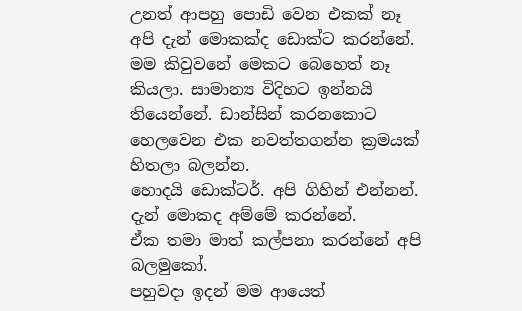උනත් ආපහු පොඩි වෙන එකක් නෑ
අපි දැන් මොකක්ද ඩොක්ට කරන්නේ.
මම කිවුවනේ මෙකට බෙහෙත් නෑ කියලා. සාමාන්‍ය විදිහට ඉන්නයි තියෙන්නේ. ඩාන්සින් කරනකොට හෙලවෙන එක නවත්තගන්න ක්‍රමයක් හිතලා බලන්න.
හොදයි ඩොක්ටර්. අපි ගිහින් එන්නන්.
දැන් මොකද අම්මේ කරන්නේ.
ඒක තමා මාත් කල්පනා කරන්නේ අපි බලමුකෝ.
පහුවදා ඉදන් මම ආයෙත්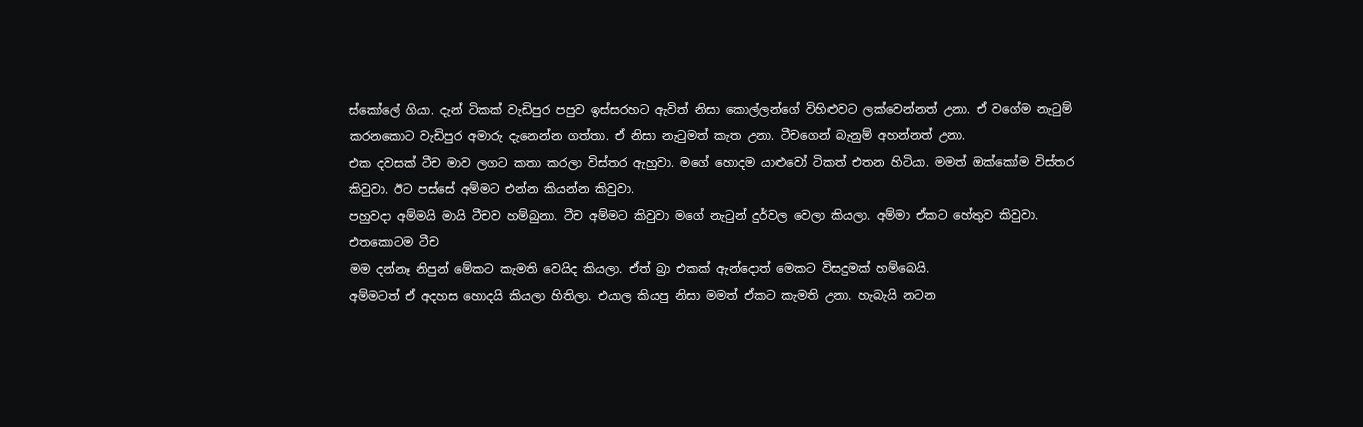ස්කෝලේ ගියා. දැන් ටිකක් වැඩිපුර පපුව ඉස්සරහට ඇවිත් නිසා කොල්ලන්ගේ විහිළුවට ලක්වෙන්නත් උනා. ඒ වගේම නැටුම් කරනකොට වැඩිපුර අමාරු දැනෙන්න ගත්තා. ඒ නිසා නැටුමත් කැත උනා. ටීචගෙන් බැනුම් අහන්නත් උනා.
එක දවසක් ටීච මාව ලගට කතා කරලා විස්තර ඇහුවා. මගේ හොදම යාළුවෝ ටිකත් එතන හිටියා. මමත් ඔක්කෝම විස්තර කිවුවා. ඊට පස්සේ අම්මට එන්න කියන්න කිවුවා.
පහුවදා අම්මයි මායි ටීචව හම්බුනා. ටීච අම්මට කිවුවා මගේ නැටුන් දුර්වල වෙලා කියලා. අම්මා ඒකට හේතුව කිවුවා. එතකොටම ටීච
මම දන්නෑ නිපුන් මේකට කැමති වෙයිද කියලා. ඒත් බ්‍රා එකක් ඇන්දොත් මෙකට විසදුමක් හම්බෙයි.
අම්මටත් ඒ අදහස හොදයි කියලා හිතිලා. එයාල කියපු නිසා මමත් ඒකට කැමති උනා. හැබැයි නටන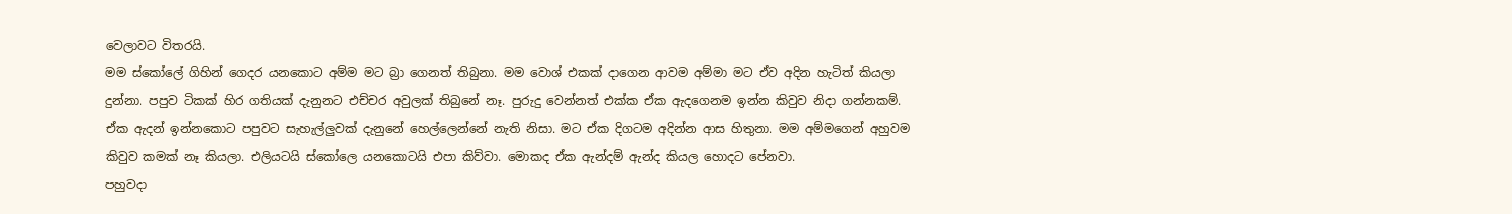වෙලාවට විතරයි.
මම ස්කෝලේ ගිහින් ගෙදර යනකොට අම්ම මට බ්‍රා ගෙනත් තිබුනා. මම වොශ් එකක් දාගෙන ආවම අම්මා මට ඒව අදින හැටිත් කියලා දුන්නා. පපුව ටිකක් හිර ගතියක් දැනුනට එච්චර අවුලක් තිබුනේ නෑ. පුරුදු වෙන්නත් එක්ක ඒක ඇදගෙනම ඉන්න කිවුව නිදා ගන්නකම්. ඒක ඇදන් ඉන්නකොට පපුවට සැහැල්ලුවක් දැනුනේ හෙල්ලෙන්නේ නැති නිසා. මට ඒක දිගටම අදින්න ආස හිතුනා. මම අම්මගෙන් අහුවම කිවුව කමක් නෑ කියලා. එලියටයි ස්කෝලෙ යනකොටයි එපා කිව්වා. මොකද ඒක ඇන්දම් ඇන්ද කියල හොදට පේනවා.
පහුවදා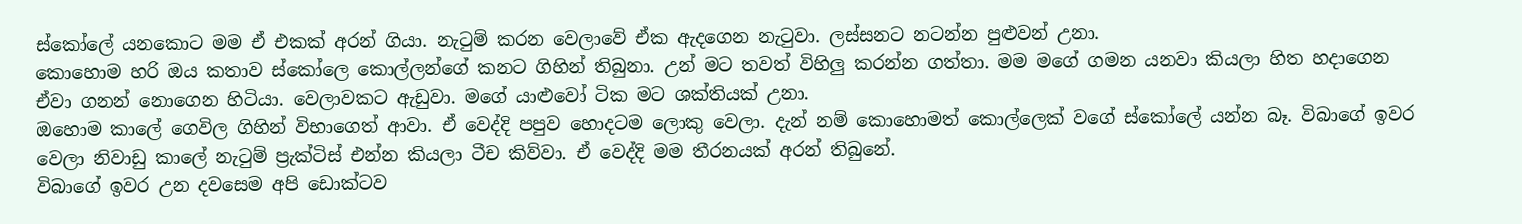ස්කෝලේ යනකොට මම ඒ එකක් අරන් ගියා. නැටුම් කරන වෙලාවේ ඒක ඇදගෙන නැටුවා. ලස්සනට නටන්න පුළුවන් උනා.
කොහොම හරි ඔය කතාව ස්කෝලෙ කොල්ලන්ගේ කනට ගිහින් තිබුනා. උන් මට තවත් විහිලු කරන්න ගත්තා. මම මගේ ගමන යනවා කියලා හිත හදාගෙන ඒවා ගනන් නොගෙන හිටියා. වෙලාවකට ඇඩුවා. මගේ යාළුවෝ ටික මට ශක්තියක් උනා.
ඔහොම කාලේ ගෙවිල ගිහින් විභාගෙත් ආවා. ඒ වෙද්දි පපුව හොදටම ලොකු වෙලා. දැන් නම් කොහොමත් කොල්ලෙක් වගේ ස්කෝලේ යන්න බෑ. විබාගේ ඉවර වෙලා නිවාඩු කාලේ නැටුම් ප්‍රැක්ටිස් එන්න කියලා ටීච කිව්වා. ඒ වෙද්දි මම තීරනයක් අරන් තිබුනේ.
විබාගේ ඉවර උන දවසෙම අපි ඩොක්ටව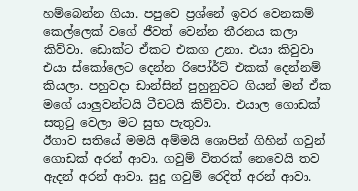හම්බෙන්න ගියා. පපුවෙ ප්‍රශ්නේ ඉවර වෙනකම් කෙල්ලෙක් වගේ ජීවත් වෙන්න තීරනය කලා කිව්වා. ඩොක්ට ඒකට එකග උනා. එයා කිවුවා එයා ස්කෝලෙට දෙන්න රිපෝර්ට් එකක් දෙන්නම් කියලා. පහුවදා ඩාන්සින් පුහුනුවට ගියන් මන් ඒක මගේ යාලුවන්ටයි ටීචටයි කිව්වා. එයාල ගොඩක් සතුටු වෙලා මට සුභ පැතුවා.
ඊගාව සතියේ මමයි අම්මයි ශොපින් ගිහින් ගවුන් ගොඩක් අරන් ආවා. ගවුම් විතරක් නෙවෙයි තව ඇදන් අරන් ආවා. සුදු ගවුම් රෙදිත් අරන් ආවා.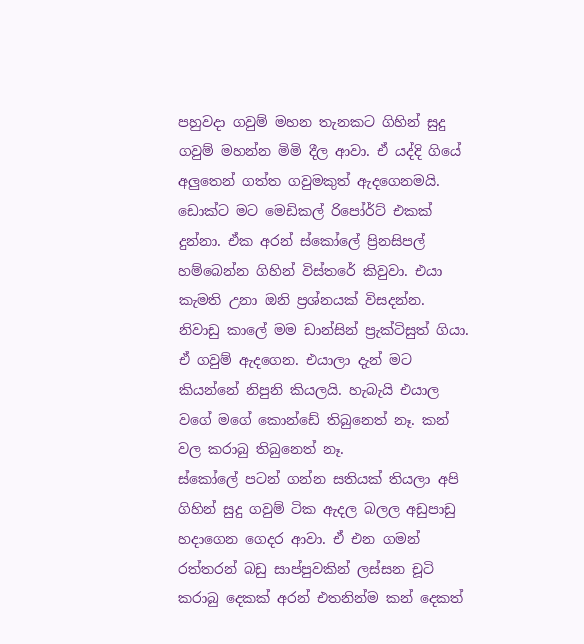පහුවදා ගවුම් මහන තැනකට ගිහින් සුදු ගවුම් මහන්න මිමි දීල ආවා. ඒ යද්දි ගියේ අලුතෙන් ගත්ත ගවුමකුත් ඇදගෙනමයි.
ඩොක්ට මට මෙඩිකල් රිපෝර්ට් එකක් දුන්නා. ඒක අරන් ස්කෝලේ ප්‍රිනසිපල් හම්බෙන්න ගිහින් විස්තරේ කිවුවා. එයා කැමති උනා ඔනි ප්‍රශ්නයක් විසදන්න.
නිවාඩු කාලේ මම ඩාන්සින් ප්‍රැක්ටිසුත් ගියා. ඒ ගවුම් ඇදගෙන. එයාලා දැන් මට කියන්නේ නිපුනි කියලයි. හැබැයි එයාල වගේ මගේ කොන්ඩේ තිබුනෙත් නෑ. කන් වල කරාබු තිබුනෙත් නෑ.
ස්කෝලේ පටන් ගන්න සතියක් තියලා අපි ගිහින් සුදු ගවුම් ටික ඇදල බලල අඩුපාඩු හදාගෙන ගෙදර ආවා. ඒ එන ගමන් රත්තරන් බඩු සාප්පුවකින් ලස්සන චූටි කරාබු දෙකක් අරන් එතනින්ම කන් දෙකත්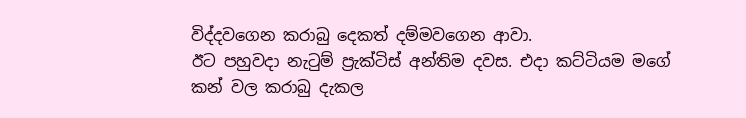විද්දවගෙන කරාබු දෙකත් දම්මවගෙන ආවා.
ඊට පහුවදා නැටුම් ප්‍රැක්ටිස් අන්තිම දවස. එදා කට්ටියම මගේ කන් වල කරාබු දැකල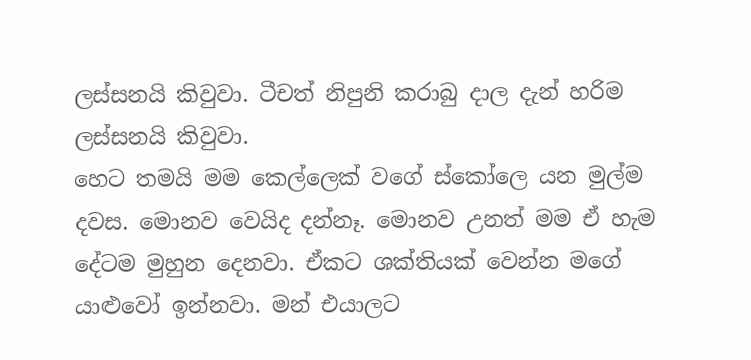ලස්සනයි කිවුවා. ටීචත් නිපුනි කරාබු දාල දැන් හරිම ලස්සනයි කිවුවා.
හෙට තමයි මම කෙල්ලෙක් වගේ ස්කෝලෙ යන මුල්ම දවස. මොනව වෙයිද දන්නෑ. මොනව උනත් මම ඒ හැම දේටම මුහුන දෙනවා. ඒකට ශක්තියක් වෙන්න මගේ යාළුවෝ ඉන්නවා. මන් එයාලට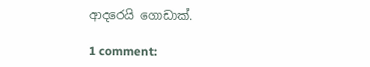ආදරෙයි ගොඩාක්.

1 comment: